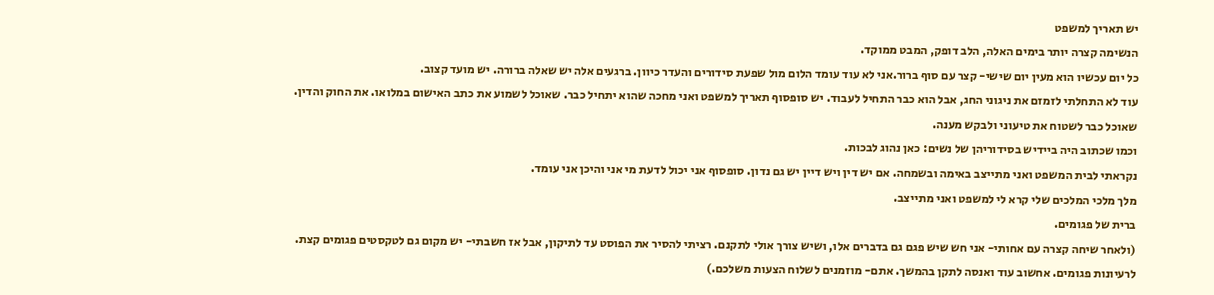יש תאריך למשפט
הנשימה קצרה יותר בימים האלה, הלב דופק, המבט ממוקד.
כל יום עכשיו הוא מעין יום שישי- קצר עם סוף ברור.אני לא עוד עומד הלום מול שפעת סידורים והעדר כיוון. ברגעים אלה יש שאלה ברורה. יש מועד קצוב.
עוד לא התחלתי לזמזם את ניגוני החג, אבל הוא כבר התחיל לעבוד. יש סופסוף תאריך למשפט ואני מחכה שהוא יתחיל כבר. שאוכל לשמוע את כתב האישום במלואו. את החוק והדין. שאוכל כבר לשטוח את טיעוני ולבקש מענה.
וכמו שכתוב היה ביידיש בסידוריהן של נשים: כאן נהוג לבכות.
נקראתי לבית המשפט ואני מתייצב באימה ובשמחה. אם יש דין ויש דיין יש גם נדון. סופסוף אני יכול לדעת מי אני והיכן אני עומד.
מלך מלכי המלכים שלי קרא לי למשפט ואני מתייצב.
ברית של פגומים.
(ולאחר שיחה קצרה עם אחותי- אני חש שיש פגם גם בדברים אלו, ושיש צורך אולי לתקנם. רציתי להסיר את הפוסט עד לתיקון, אבל אז חשבתי- יש מקום גם לטקסטים פגומים קצת. לרעיונות פגומים. אחשוב עוד ואנסה לתקן בהמשך. אתם- מוזמנים לשלוח הצעות משלכם.)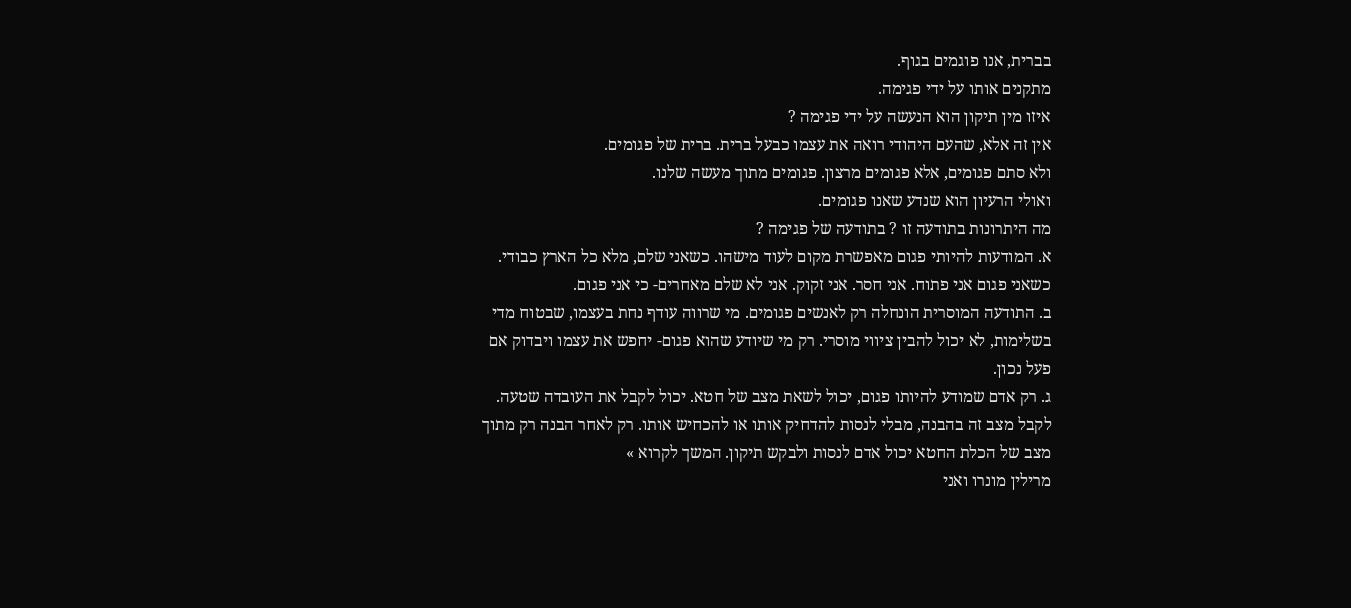בברית, אנו פוגמים בגוף.
מתקנים אותו על ידי פגימה.
איזו מין תיקון הוא הנעשה על ידי פגימה ?
אין זה אלא, שהעם היהודי רואה את עצמו כבעל ברית. ברית של פגומים.
ולא סתם פגומים, אלא פגומים מרצון. פגומים מתוך מעשה שלנו.
ואולי הרעיון הוא שנדע שאנו פגומים.
מה היתרונות בתודעה זו ? בתודעה של פגימה ?
א. המודעות להיותי פגום מאפשרת מקום לעוד מישהו. כשאני שלם, מלא כל הארץ כבודי. כשאני פגום אני פתוח. אני חסר. אני זקוק. אני לא שלם מאחרים- כי אני פגום.
ב. התודעה המוסרית הונחלה רק לאנשים פגומים. מי שרווה עודף נחת בעצמו, שבטוח מדי בשלימות, לא יכול להבין ציווי מוסרי. רק מי שיודע שהוא פגום- יחפש את עצמו ויבדוק אם פעל נכון.
ג. רק אדם שמודע להיותו פגום, יכול לשאת מצב של חטא. יכול לקבל את העובדה שטעה. לקבל מצב זה בהבנה, מבלי לנסות להדחיק אותו או להכחיש אותו. רק לאחר הבנה רק מתוך מצב של הכלת החטא יכול אדם לנסות ולבקש תיקון. המשך לקרוא »
מרילין מונרו ואני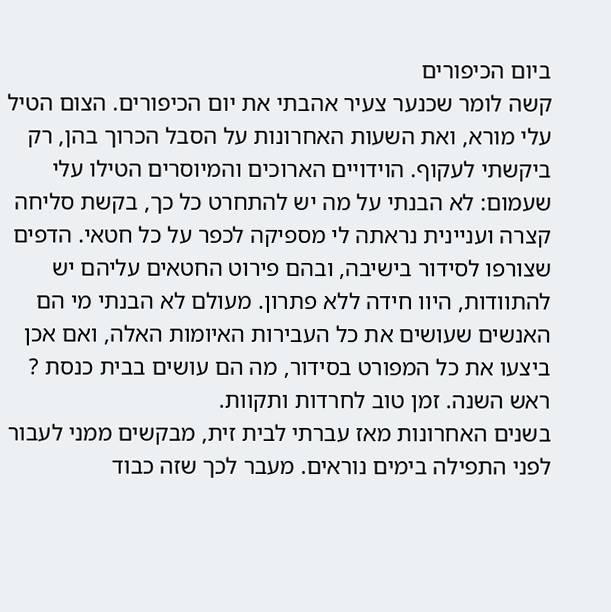ביום הכיפורים
קשה לומר שכנער צעיר אהבתי את יום הכיפורים. הצום הטיל עלי מורא, ואת השעות האחרונות על הסבל הכרוך בהן, רק ביקשתי לעקוף. הוידויים הארוכים והמיוסרים הטילו עלי שעמום: לא הבנתי על מה יש להתחרט כל כך, בקשת סליחה קצרה ועניינית נראתה לי מספיקה לכפר על כל חטאי. הדפים שצורפו לסידור בישיבה, ובהם פירוט החטאים עליהם יש להתוודות, היוו חידה ללא פתרון. מעולם לא הבנתי מי הם האנשים שעושים את כל העבירות האיומות האלה, ואם אכן ביצעו את כל המפורט בסידור, מה הם עושים בבית כנסת ?
ראש השנה. זמן טוב לחרדות ותקוות.
בשנים האחרונות מאז עברתי לבית זית, מבקשים ממני לעבור לפני התפילה בימים נוראים. מעבר לכך שזה כבוד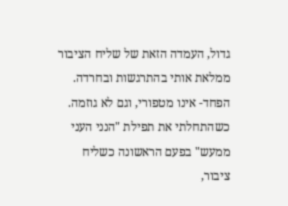גדול, העמדה הזאת של שליח הציבור ממלאת אותי בהתרגשות ובחרדה. הפחד- אינו מטפורי, וגם לא גוזמה. כשהתחלתי את תפילת "הנני העני ממעש" בפעם הראשונה כשליח ציבור,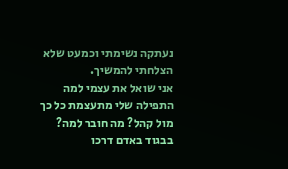נעתקה נשימתי וכמעט שלא הצלחתי להמשיך.
אני שואל את עצמי למה התפילה שלי מתעצמת כל כך מול קהל? מה חובר למה?
בבגוד באדם דרכו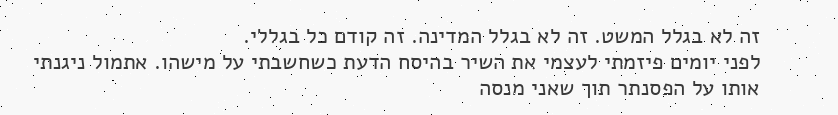זה לא בגלל המשט. זה לא בגלל המדינה. זה קודם כל בגללי.
לפני יומים פיזמתי לעצמי את השיר בהיסח הדעת כשחשבתי על מישהו. אתמול ניגנתי אותו על הפסנתר תוך שאני מנסה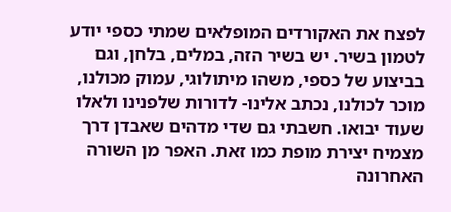לפצח את האקורדים המופלאים שמתי כספי יודע לטמון בשיר. יש בשיר הזה, במלים, בלחן, וגם בביצוע של כספי, משהו מיתולוגי, עמוק מכולנו, מוכר לכולנו, נכתב אלינו- לדורות שלפנינו ולאלו שעוד יבואו. חשבתי גם שדי מדהים שאבדן דרך מצמיח יצירת מופת כמו זאת. האפר מן השורה האחרונה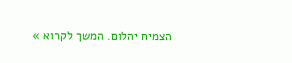הצמיח יהלום. המשך לקרוא »